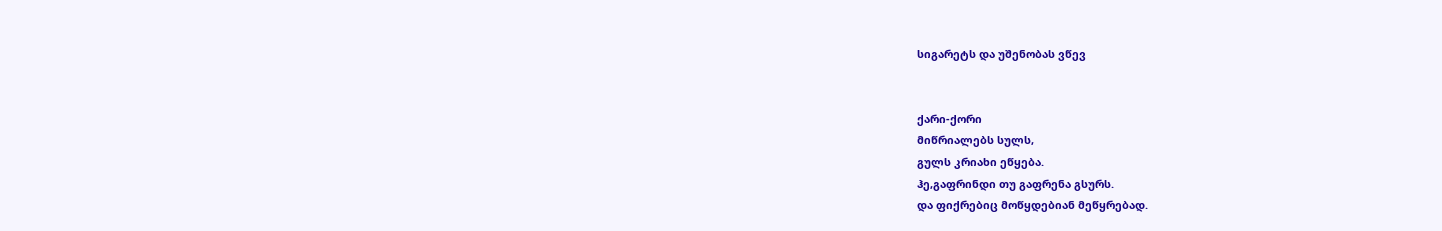სიგარეტს და უშენობას ვწევ


ქარი-ქორი
მიწრიალებს სულს,
გულს კრიახი ეწყება.
ჰე,გაფრინდი თუ გაფრენა გსურს.
და ფიქრებიც მოწყდებიან მეწყრებად.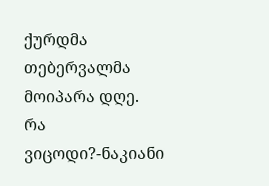ქურდმა თებერვალმა მოიპარა დღე.
რა ვიცოდი?-ნაკიანი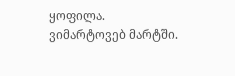ყოფილა.
ვიმარტოვებ მარტში.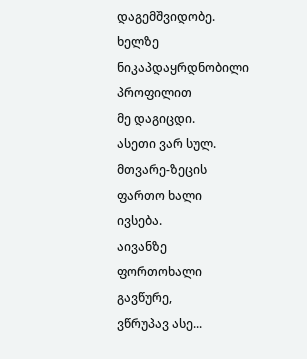დაგემშვიდობე.
ხელზე ნიკაპდაყრდნობილი პროფილით
მე დაგიცდი.
ასეთი ვარ სულ.
მთვარე-ზეცის ფართო ხალი
ივსება.
აივანზე ფორთოხალი გავწურე,
ვწრუპავ ასე...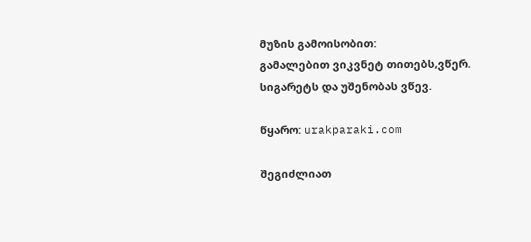მუზის გამოისობით:
გამალებით ვიკვნეტ თითებს,ვწერ.
სიგარეტს და უშენობას ვწევ.

წყარო: urakparaki.com

შეგიძლიათ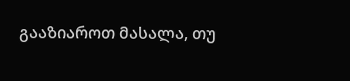გააზიაროთ მასალა, თუ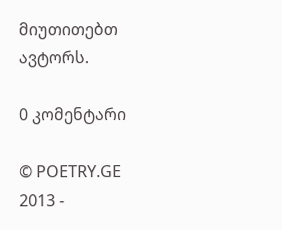მიუთითებთ ავტორს.

0 კომენტარი

© POETRY.GE 2013 -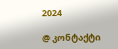2024

@ კონტაქტი